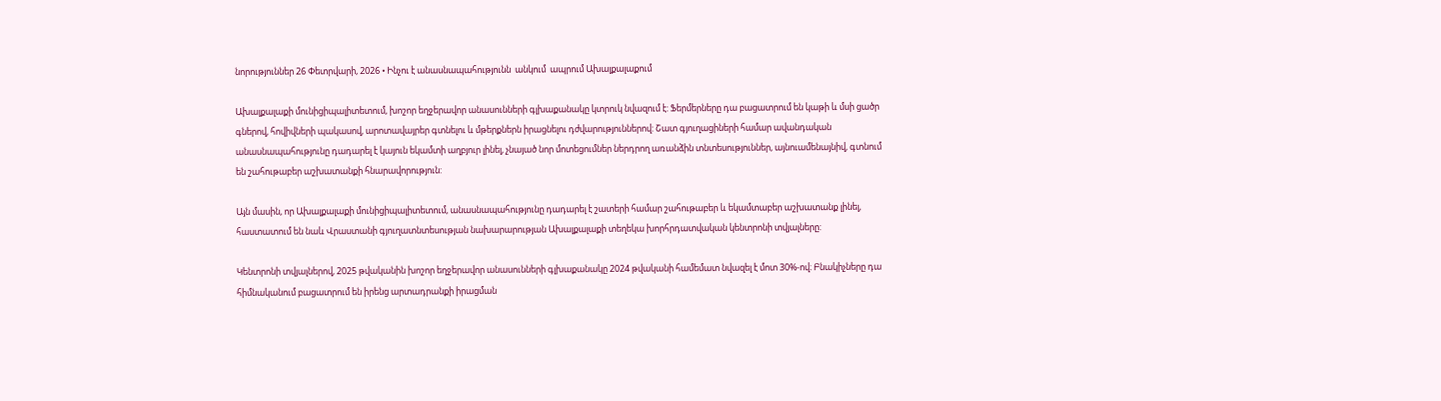նորություններ 26 Փետրվարի, 2026 • Ինչու է անասնապահությունն  անկում  ապրում Ախալքալաքում

Ախալքալաքի մունիցիպալիտետում, խոշոր եղջերավոր անասունների գլխաքանակը կտրուկ նվազում է: Ֆերմերները դա բացատրում են կաթի և մսի ցածր գներով, հովիվների պակասով, արոտավայրեր գտնելու և մթերքներն իրացնելու դժվարություններով: Շատ գյուղացիների համար ավանդական անասնապահությունը դադարել է կայուն եկամտի աղբյուր լինել, չնայած նոր մոտեցումներ ներդրող առանձին տնտեսություններ, այնուամենայնիվ, գտնում են շահութաբեր աշխատանքի հնարավորություն:

Այն մասին, որ Ախալքալաքի մունիցիպալիտետում, անասնապահությունը դադարել է շատերի համար շահութաբեր և եկամտաբեր աշխատանք լինել, հաստատում են նաև Վրաստանի գյուղատնտեսության նախարարության Ախալքալաքի տեղեկա խորհրդատվական կենտրոնի տվյալները:

Կենտրոնի տվյալներով, 2025 թվականին խոշոր եղջերավոր անասունների գլխաքանակը 2024 թվականի համեմատ նվազել է մոտ 30%-ով։ Բնակիչները դա հիմնականում բացատրում են իրենց արտադրանքի իրացման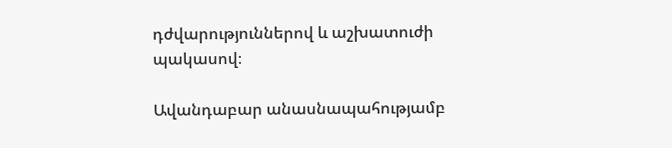դժվարություններով և աշխատուժի պակասով։

Ավանդաբար անասնապահությամբ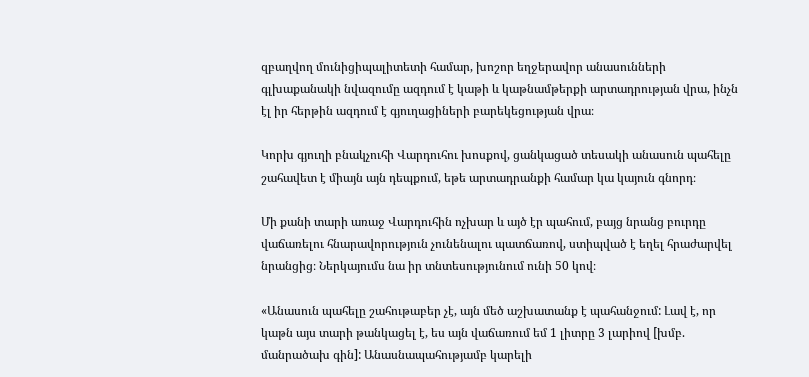զբաղվող մունիցիպալիտետի համար, խոշոր եղջերավոր անասունների գլխաքանակի նվազումը ազդում է կաթի և կաթնամթերքի արտադրության վրա, ինչն էլ իր հերթին ազդում է գյուղացիների բարեկեցության վրա։

Կորխ գյուղի բնակչուհի Վարդուհու խոսքով, ցանկացած տեսակի անասուն պահելը շահավետ է միայն այն դեպքում, եթե արտադրանքի համար կա կայուն գնորդ։

Մի քանի տարի առաջ Վարդուհին ոչխար և այծ էր պահում, բայց նրանց բուրդը վաճառելու հնարավորություն չունենալու պատճառով, ստիպված է եղել հրաժարվել նրանցից։ Ներկայումս նա իր տնտեսությունում ունի 50 կով։

«Անասուն պահելը շահութաբեր չէ, այն մեծ աշխատանք է պահանջում: Լավ է, որ կաթն այս տարի թանկացել է, ես այն վաճառում եմ 1 լիտրը 3 լարիով [խմբ. մանրածախ գին]: Անասնապահությամբ կարելի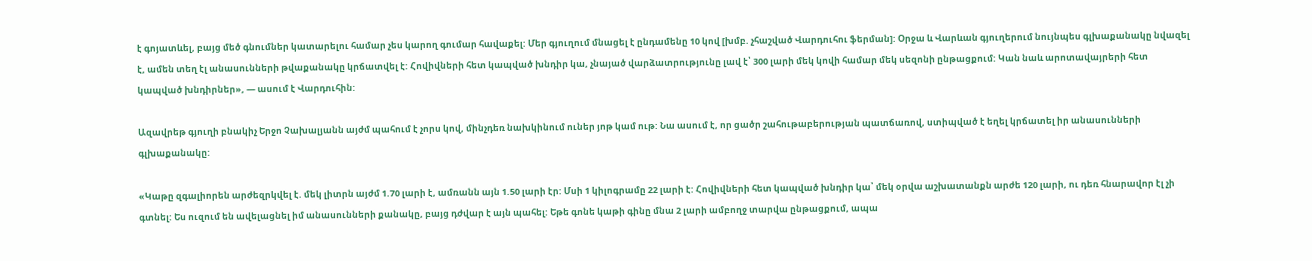է գոյատևել, բայց մեծ գնումներ կատարելու համար չես կարող գումար հավաքել: Մեր գյուղում մնացել է ընդամենը 10 կով [խմբ. չհաշված Վարդուհու ֆերման]: Օրջա և Վարևան գյուղերում նույնպես գլխաքանակը նվազել է, ամեն տեղ էլ անասունների թվաքանակը կրճատվել է: Հովիվների հետ կապված խնդիր կա, չնայած վարձատրությունը լավ է՝ 300 լարի մեկ կովի համար մեկ սեզոնի ընթացքում: Կան նաև արոտավայրերի հետ կապված խնդիրներ», — ասում է Վարդուհին:

Ազավրեթ գյուղի բնակիչ Երջո Չախալյանն այժմ պահում է չորս կով, մինչդեռ նախկինում ուներ յոթ կամ ութ: Նա ասում է, որ ցածր շահութաբերության պատճառով, ստիպված է եղել կրճատել իր անասունների գլխաքանակը:

«Կաթը զգալիորեն արժեզրկվել է. մեկ լիտրն այժմ 1.70 լարի է, ամռանն այն 1.50 լարի էր: Մսի 1 կիլոգրամը 22 լարի է: Հովիվների հետ կապված խնդիր կա՝ մեկ օրվա աշխատանքն արժե 120 լարի, ու դեռ հնարավոր էլ չի գտնել: Ես ուզում են ավելացնել իմ անասունների քանակը, բայց դժվար է այն պահել: Եթե գոնե կաթի գինը մնա 2 լարի ամբողջ տարվա ընթացքում, ապա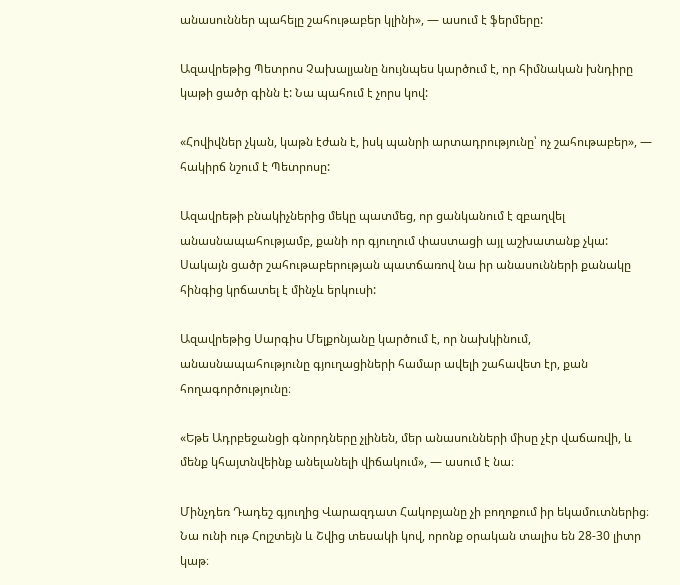անասուններ պահելը շահութաբեր կլինի», — ասում է ֆերմերը:

Ազավրեթից Պետրոս Չախալյանը նույնպես կարծում է, որ հիմնական խնդիրը կաթի ցածր գինն է: Նա պահում է չորս կով:

«Հովիվներ չկան, կաթն էժան է, իսկ պանրի արտադրությունը՝ ոչ շահութաբեր», — հակիրճ նշում է Պետրոսը:

Ազավրեթի բնակիչներից մեկը պատմեց, որ ցանկանում է զբաղվել անասնապահությամբ, քանի որ գյուղում փաստացի այլ աշխատանք չկա: Սակայն ցածր շահութաբերության պատճառով նա իր անասունների քանակը հինգից կրճատել է մինչև երկուսի:

Ազավրեթից Սարգիս Մելքոնյանը կարծում է, որ նախկինում, անասնապահությունը գյուղացիների համար ավելի շահավետ էր, քան հողագործությունը։

«Եթե Ադրբեջանցի գնորդները չլինեն, մեր անասունների միսը չէր վաճառվի, և մենք կհայտնվեինք անելանելի վիճակում», — ասում է նա։

Մինչդեռ Դադեշ գյուղից Վարազդատ Հակոբյանը չի բողոքում իր եկամուտներից։ Նա ունի ութ Հոլշտեյն և Շվից տեսակի կով, որոնք օրական տալիս են 28-30 լիտր կաթ։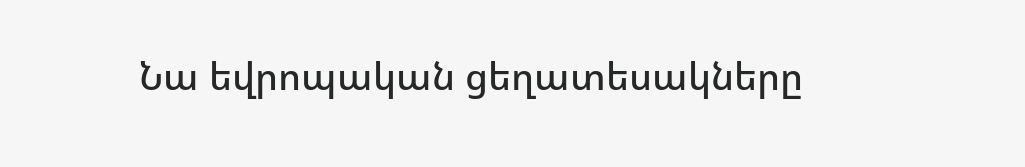Նա եվրոպական ցեղատեսակները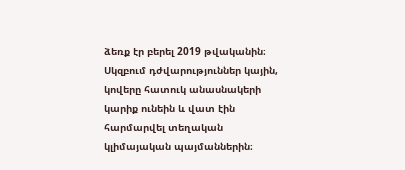ձեռք էր բերել 2019 թվականին։ Սկզբում դժվարություններ կային, կովերը հատուկ անասնակերի կարիք ունեին և վատ էին հարմարվել տեղական կլիմայական պայմաններին։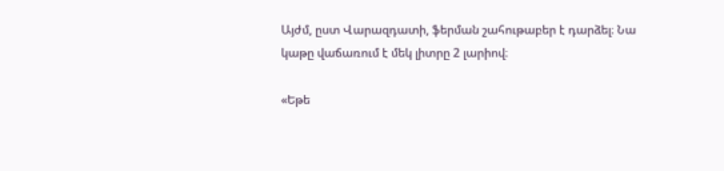Այժմ, ըստ Վարազդատի, ֆերման շահութաբեր է դարձել։ Նա կաթը վաճառում է մեկ լիտրը 2 լարիով։

«Եթե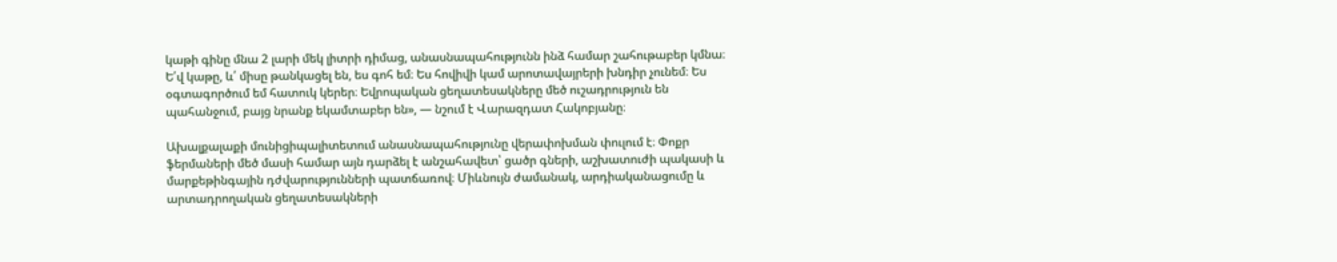կաթի գինը մնա 2 լարի մեկ լիտրի դիմաց, անասնապահությունն ինձ համար շահութաբեր կմնա։ Ե՛վ կաթը, և՛ միսը թանկացել են, ես գոհ եմ։ Ես հովիվի կամ արոտավայրերի խնդիր չունեմ։ Ես օգտագործում եմ հատուկ կերեր։ Եվրոպական ցեղատեսակները մեծ ուշադրություն են պահանջում, բայց նրանք եկամտաբեր են», — նշում է Վարազդատ Հակոբյանը։

Ախալքալաքի մունիցիպալիտետում անասնապահությունը վերափոխման փուլում է։ Փոքր ֆերմաների մեծ մասի համար այն դարձել է անշահավետ՝ ցածր գների, աշխատուժի պակասի և մարքեթինգային դժվարությունների պատճառով։ Միևնույն ժամանակ, արդիականացումը և արտադրողական ցեղատեսակների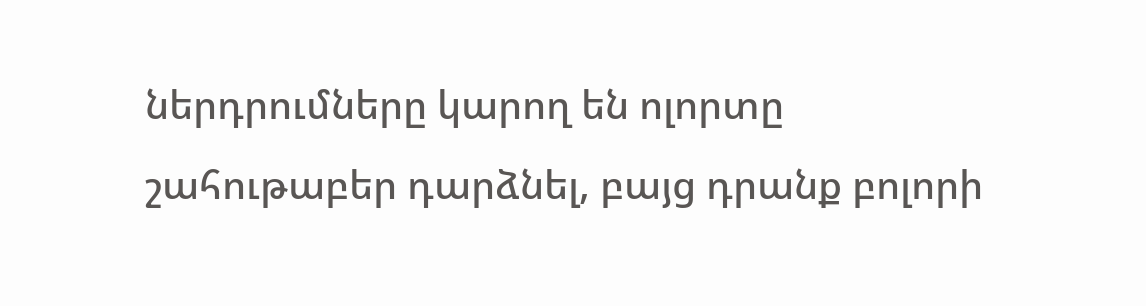ներդրումները կարող են ոլորտը շահութաբեր դարձնել, բայց դրանք բոլորի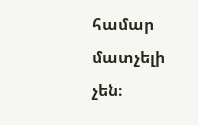համար մատչելի չեն։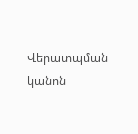Վերատպման կանոն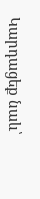Կարդացեք նաև՝